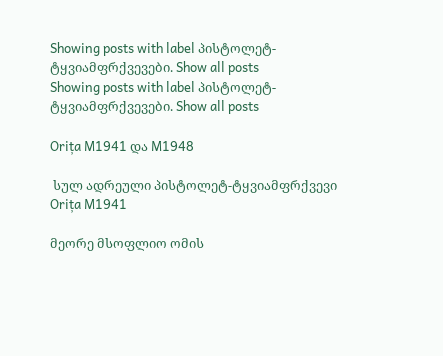Showing posts with label პისტოლეტ-ტყვიამფრქვევები. Show all posts
Showing posts with label პისტოლეტ-ტყვიამფრქვევები. Show all posts

Orița M1941 და M1948

 სულ ადრეული პისტოლეტ-ტყვიამფრქვევი Orița M1941

მეორე მსოფლიო ომის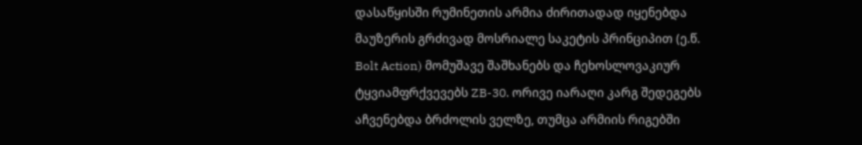დასაწყისში რუმინეთის არმია ძირითადად იყენებდა მაუზერის გრძივად მოსრიალე საკეტის პრინციპით (ე.წ. Bolt Action) მომუშავე შაშხანებს და ჩეხოსლოვაკიურ ტყვიამფრქვევებს ZB-30. ორივე იარაღი კარგ შედეგებს აჩვენებდა ბრძოლის ველზე, თუმცა არმიის რიგებში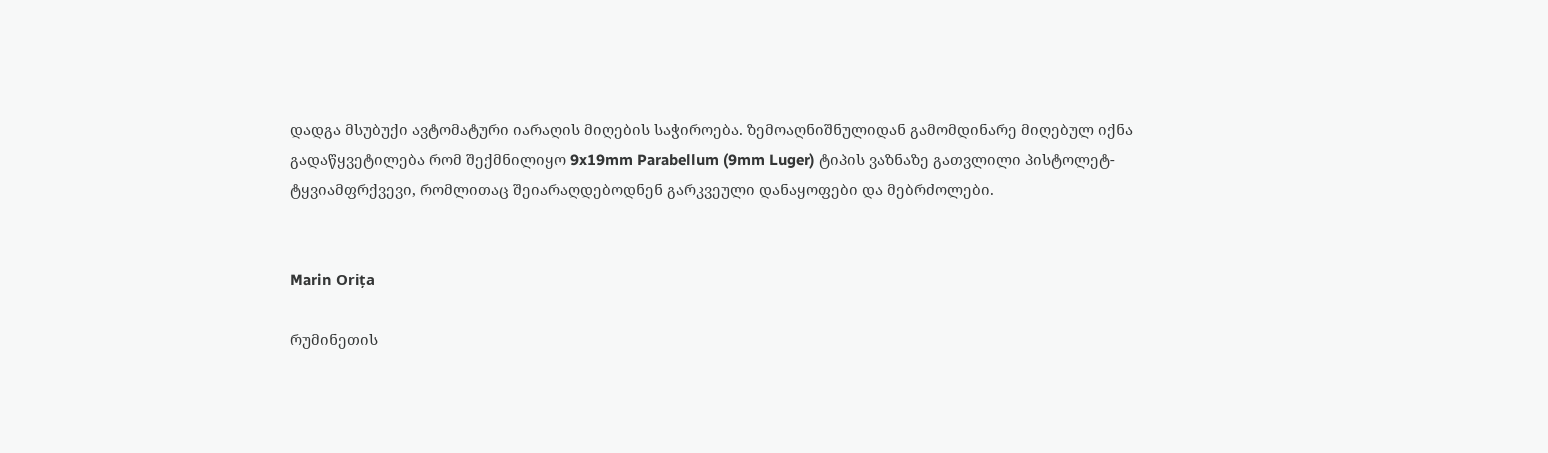დადგა მსუბუქი ავტომატური იარაღის მიღების საჭიროება. ზემოაღნიშნულიდან გამომდინარე მიღებულ იქნა გადაწყვეტილება რომ შექმნილიყო 9x19mm Parabellum (9mm Luger) ტიპის ვაზნაზე გათვლილი პისტოლეტ-ტყვიამფრქვევი, რომლითაც შეიარაღდებოდნენ გარკვეული დანაყოფები და მებრძოლები.


Marin Orița

რუმინეთის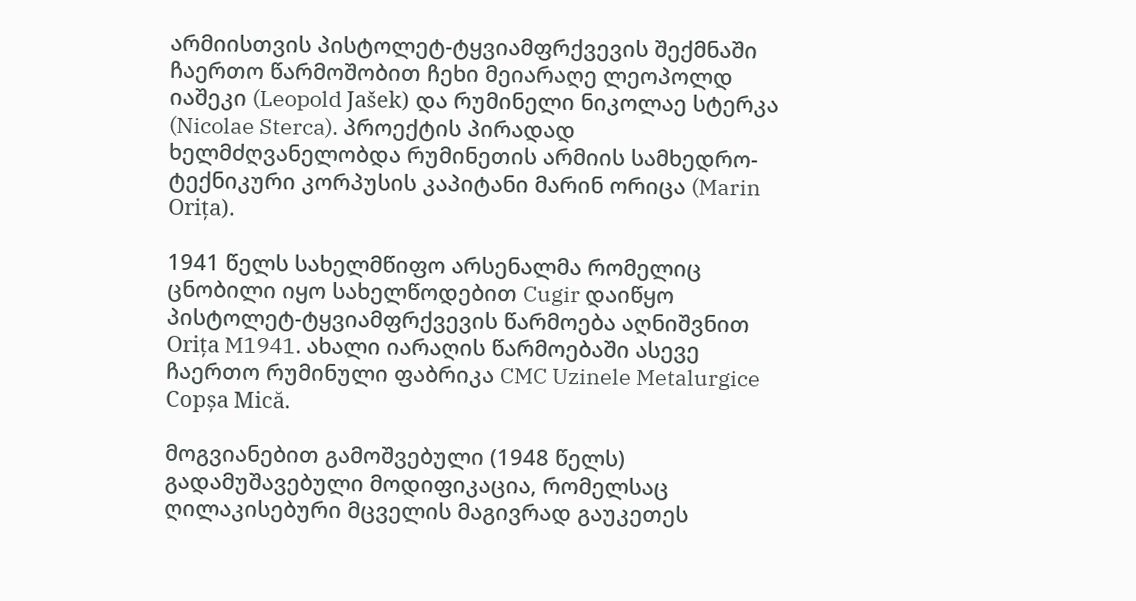არმიისთვის პისტოლეტ-ტყვიამფრქვევის შექმნაში ჩაერთო წარმოშობით ჩეხი მეიარაღე ლეოპოლდ იაშეკი (Leopold Jašek) და რუმინელი ნიკოლაე სტერკა (Nicolae Sterca). პროექტის პირადად ხელმძღვანელობდა რუმინეთის არმიის სამხედრო-ტექნიკური კორპუსის კაპიტანი მარინ ორიცა (Marin Orița).

1941 წელს სახელმწიფო არსენალმა რომელიც ცნობილი იყო სახელწოდებით Cugir დაიწყო პისტოლეტ-ტყვიამფრქვევის წარმოება აღნიშვნით Orița M1941. ახალი იარაღის წარმოებაში ასევე ჩაერთო რუმინული ფაბრიკა CMC Uzinele Metalurgice Copșa Mică.

მოგვიანებით გამოშვებული (1948 წელს) გადამუშავებული მოდიფიკაცია, რომელსაც ღილაკისებური მცველის მაგივრად გაუკეთეს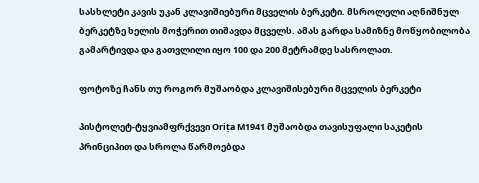სასხლეტი კავის უკან კლავიშიებური მცველის ბერკეტი. მსროლელი აღნიშნულ ბერკეტზე ხელის მოჭერით თიშავდა მცველს. ამას გარდა სამიზნე მოწყობილობა გამარტივდა და გათვლილი იყო 100 და 200 მეტრამდე სასროლათ.

ფოტოზე ჩანს თუ როგორ მუშაობდა კლავიშისებური მცველის ბერკეტი

პისტოლეტ-ტყვიამფრქვევი Orița M1941 მუშაობდა თავისუფალი საკეტის პრინციპით და სროლა წარმოებდა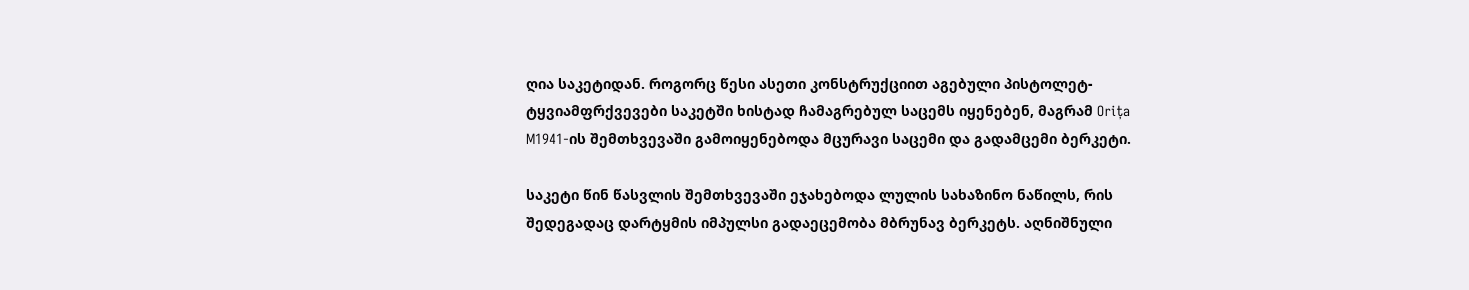ღია საკეტიდან. როგორც წესი ასეთი კონსტრუქციით აგებული პისტოლეტ-ტყვიამფრქვევები საკეტში ხისტად ჩამაგრებულ საცემს იყენებენ, მაგრამ Orița M1941-ის შემთხვევაში გამოიყენებოდა მცურავი საცემი და გადამცემი ბერკეტი.

საკეტი წინ წასვლის შემთხვევაში ეჯახებოდა ლულის სახაზინო ნაწილს, რის შედეგადაც დარტყმის იმპულსი გადაეცემობა მბრუნავ ბერკეტს. აღნიშნული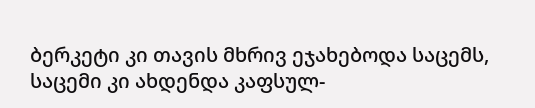ბერკეტი კი თავის მხრივ ეჯახებოდა საცემს, საცემი კი ახდენდა კაფსულ-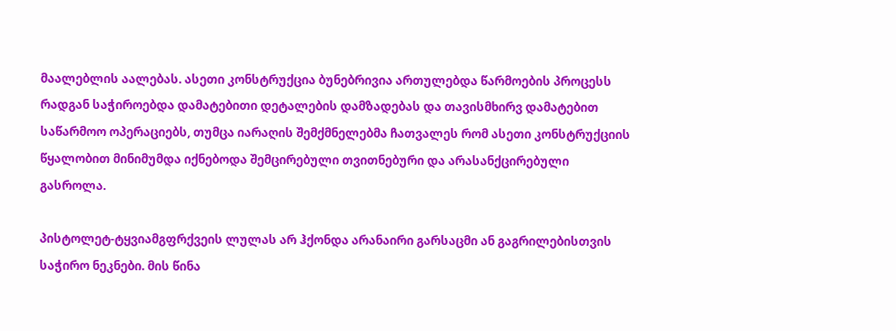მაალებლის აალებას. ასეთი კონსტრუქცია ბუნებრივია ართულებდა წარმოების პროცესს რადგან საჭიროებდა დამატებითი დეტალების დამზადებას და თავისმხირვ დამატებით საწარმოო ოპერაციებს, თუმცა იარაღის შემქმნელებმა ჩათვალეს რომ ასეთი კონსტრუქციის წყალობით მინიმუმდა იქნებოდა შემცირებული თვითნებური და არასანქცირებული გასროლა.

პისტოლეტ-ტყვიამგფრქვეის ლულას არ ჰქონდა არანაირი გარსაცმი ან გაგრილებისთვის საჭირო ნეკნები. მის წინა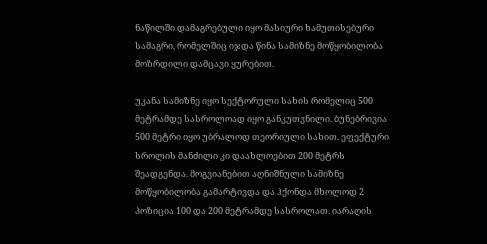ნაწილში დამაგრებული იყო მასიური ხამუთისებური სამაგრი, რომელშიც იჯდა წინა სამიზნე მოწყობილობა მოზრდილი დამცავი ყურებით.

უკანა სამიზნე იყო სექტორული სახის რომელიც 500 მეტრამდე სასროლოად იყო განკუთვნილი. ბუნებრივია 500 მეტრი იყო უბრალოდ თეორიული სახით. ეფექტური სროლის მანძილი კი დაახლოებით 200 მეტრს შეადგენდა. მოგვიანებით აღნიშნული სამიზნე მოწყობილობა გამარტივდა და ჰქონდა მხოლოდ 2 პოზიცია 100 და 200 მეტრამდე სასროლათ. იარაღის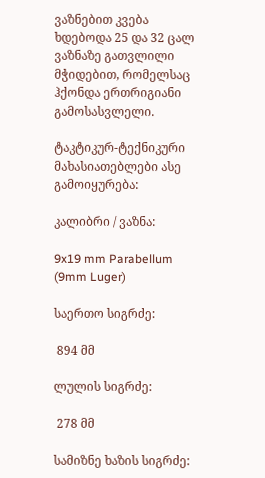ვაზნებით კვება ხდებოდა 25 და 32 ცალ ვაზნაზე გათვლილი მჭიდებით, რომელსაც ჰქონდა ერთრიგიანი გამოსასვლელი.

ტაკტიკურ-ტექნიკური მახასიათებლები ასე გამოიყურება:

კალიბრი / ვაზნა:

9x19 mm Parabellum (9mm Luger)

საერთო სიგრძე:

 894 მმ

ლულის სიგრძე:

 278 მმ

სამიზნე ხაზის სიგრძე: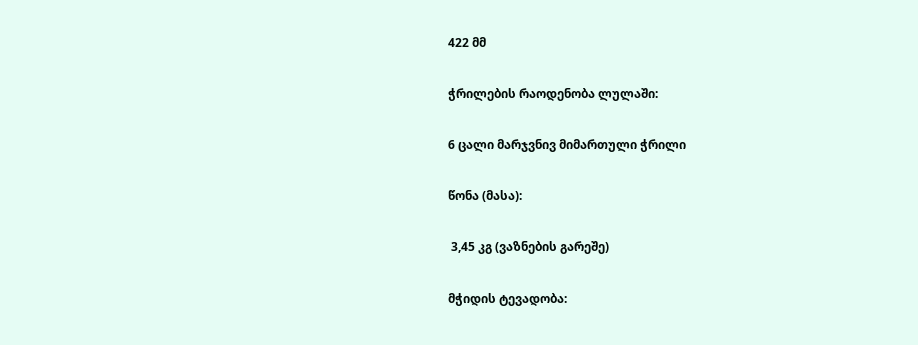422 მმ

ჭრილების რაოდენობა ლულაში:

6 ცალი მარჯვნივ მიმართული ჭრილი

წონა (მასა):

 3,45 კგ (ვაზნების გარეშე)

მჭიდის ტევადობა: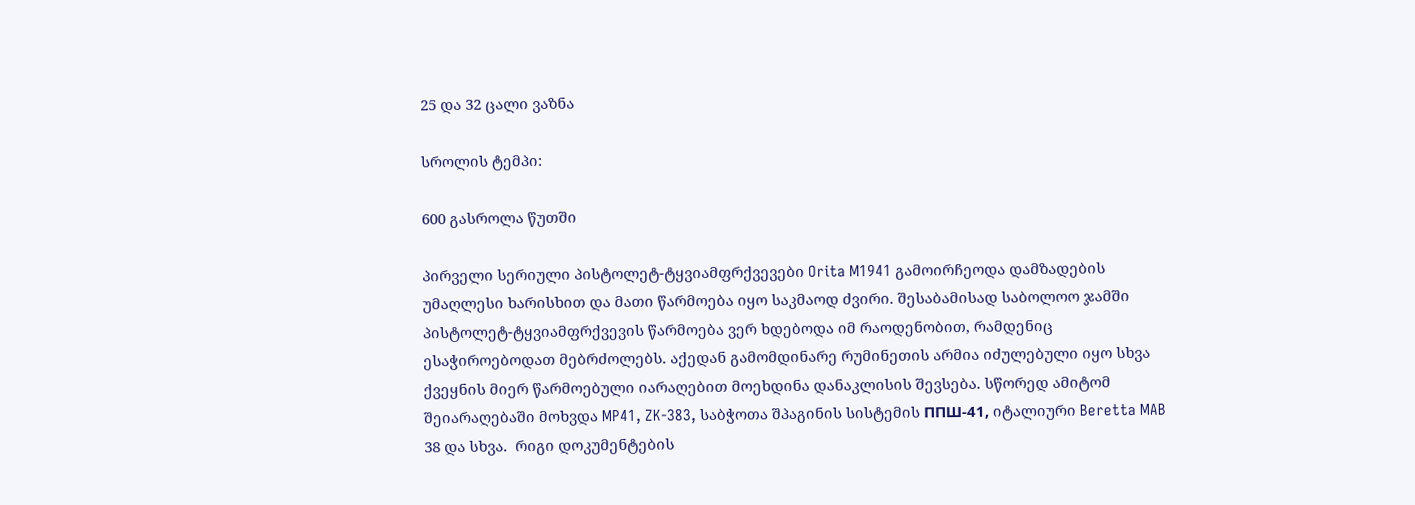25 და 32 ცალი ვაზნა

სროლის ტემპი:

600 გასროლა წუთში

პირველი სერიული პისტოლეტ-ტყვიამფრქვევები Orita M1941 გამოირჩეოდა დამზადების უმაღლესი ხარისხით და მათი წარმოება იყო საკმაოდ ძვირი. შესაბამისად საბოლოო ჯამში პისტოლეტ-ტყვიამფრქვევის წარმოება ვერ ხდებოდა იმ რაოდენობით, რამდენიც ესაჭიროებოდათ მებრძოლებს. აქედან გამომდინარე რუმინეთის არმია იძულებული იყო სხვა ქვეყნის მიერ წარმოებული იარაღებით მოეხდინა დანაკლისის შევსება. სწორედ ამიტომ შეიარაღებაში მოხვდა MP41, ZK-383, საბჭოთა შპაგინის სისტემის ППШ-41, იტალიური Beretta MAB 38 და სხვა.  რიგი დოკუმენტების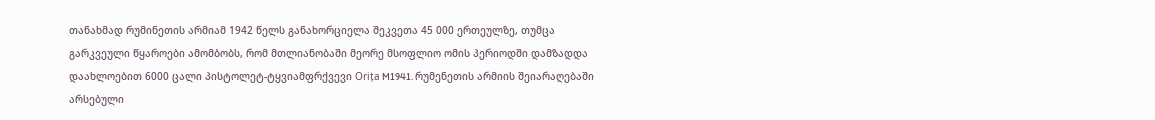თანახმად რუმინეთის არმიამ 1942 წელს განახორციელა შეკვეთა 45 000 ერთეულზე, თუმცა გარკვეული წყაროები ამომბობს, რომ მთლიანობაში მეორე მსოფლიო ომის პერიოდში დამზადდა დაახლოებით 6000 ცალი პისტოლეტ-ტყვიამფრქვევი Orița M1941. რუმენეთის არმიის შეიარაღებაში არსებული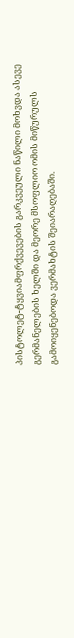პისტოლეტ-ტყვიამფრქვევების გარკვეული ნაწილი მოხვდა ასევე გერმანელების ხელში და მეორე მსოფლიო ომის მიწურულს გამოიყენებოდა ვერმახტის შეიარაღებაში.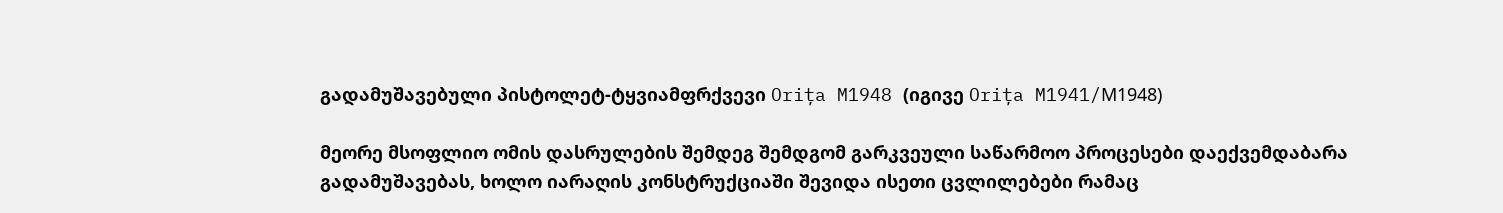გადამუშავებული პისტოლეტ-ტყვიამფრქვევი Orița M1948 (იგივე Orița M1941/М1948)

მეორე მსოფლიო ომის დასრულების შემდეგ შემდგომ გარკვეული საწარმოო პროცესები დაექვემდაბარა გადამუშავებას, ხოლო იარაღის კონსტრუქციაში შევიდა ისეთი ცვლილებები რამაც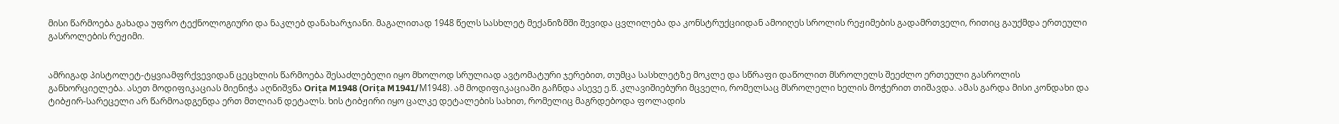მისი წარმოება გახადა უფრო ტექნოლოგიური და ნაკლებ დანახარჯიანი. მაგალითად 1948 წელს სასხლეტ მექანიზმში შევიდა ცვლილება და კონსტრუქციიდან ამოიღეს სროლის რეჟიმების გადამრთველი, რითიც გაუქმდა ერთეული გასროლების რეჟიმი.


ამრიგად პისტოლეტ-ტყვიამფრქვევიდან ცეცხლის წარმოება შესაძლებელი იყო მხოლოდ სრულიად ავტომატური ჯერებით, თუმცა სასხლეტზე მოკლე და სწრაფი დაწოლით მსროლელს შეეძლო ერთეული გასროლის განხორციელება. ასეთ მოდიფიკაციას მიენიჭა აღნიშვნა Orița M1948 (Orița M1941/М1948). ამ მოდიფიკაციაში გაჩნდა ასევე ე.წ. კლავიშიებური მცველი, რომელსაც მსროლელი ხელის მოჭერით თიშავდა. ამას გარდა მისი კონდახი და ტიბჟირ-სარეცელი არ წარმოადგენდა ერთ მთლიან დეტალს. ხის ტიბჟირი იყო ცალკე დეტალების სახით, რომელიც მაგრდებოდა ფოლადის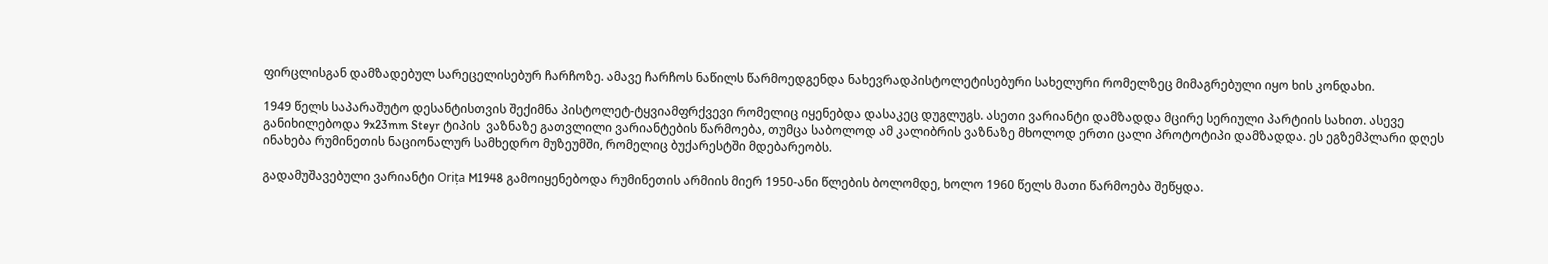ფირცლისგან დამზადებულ სარეცელისებურ ჩარჩოზე. ამავე ჩარჩოს ნაწილს წარმოედგენდა ნახევრადპისტოლეტისებური სახელური რომელზეც მიმაგრებული იყო ხის კონდახი.

1949 წელს საპარაშუტო დესანტისთვის შექიმნა პისტოლეტ-ტყვიამფრქვევი რომელიც იყენებდა დასაკეც დუგლუგს. ასეთი ვარიანტი დამზადდა მცირე სერიული პარტიის სახით. ასევე განიხილებოდა 9x23mm Steyr ტიპის  ვაზნაზე გათვლილი ვარიანტების წარმოება, თუმცა საბოლოდ ამ კალიბრის ვაზნაზე მხოლოდ ერთი ცალი პროტოტიპი დამზადდა. ეს ეგზემპლარი დღეს ინახება რუმინეთის ნაციონალურ სამხედრო მუზეუმში, რომელიც ბუქარესტში მდებარეობს.

გადამუშავებული ვარიანტი Orița M1948 გამოიყენებოდა რუმინეთის არმიის მიერ 1950-ანი წლების ბოლომდე, ხოლო 1960 წელს მათი წარმოება შეწყდა.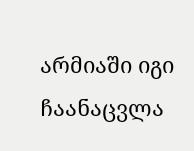არმიაში იგი ჩაანაცვლა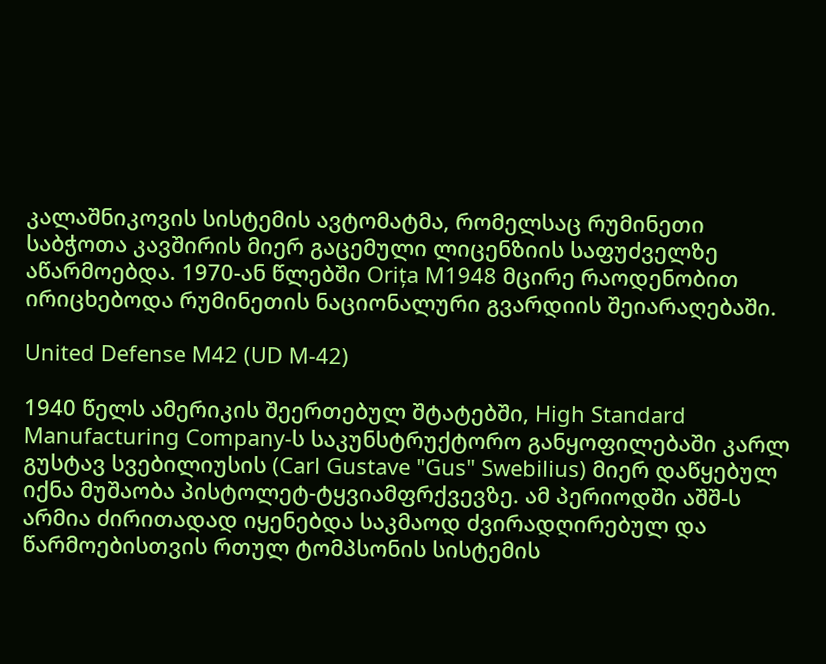კალაშნიკოვის სისტემის ავტომატმა, რომელსაც რუმინეთი საბჭოთა კავშირის მიერ გაცემული ლიცენზიის საფუძველზე აწარმოებდა. 1970-ან წლებში Orița M1948 მცირე რაოდენობით ირიცხებოდა რუმინეთის ნაციონალური გვარდიის შეიარაღებაში.

United Defense M42 (UD M-42)

1940 წელს ამერიკის შეერთებულ შტატებში, High Standard Manufacturing Company-ს საკუნსტრუქტორო განყოფილებაში კარლ გუსტავ სვებილიუსის (Carl Gustave "Gus" Swebilius) მიერ დაწყებულ იქნა მუშაობა პისტოლეტ-ტყვიამფრქვევზე. ამ პერიოდში აშშ-ს არმია ძირითადად იყენებდა საკმაოდ ძვირადღირებულ და წარმოებისთვის რთულ ტომპსონის სისტემის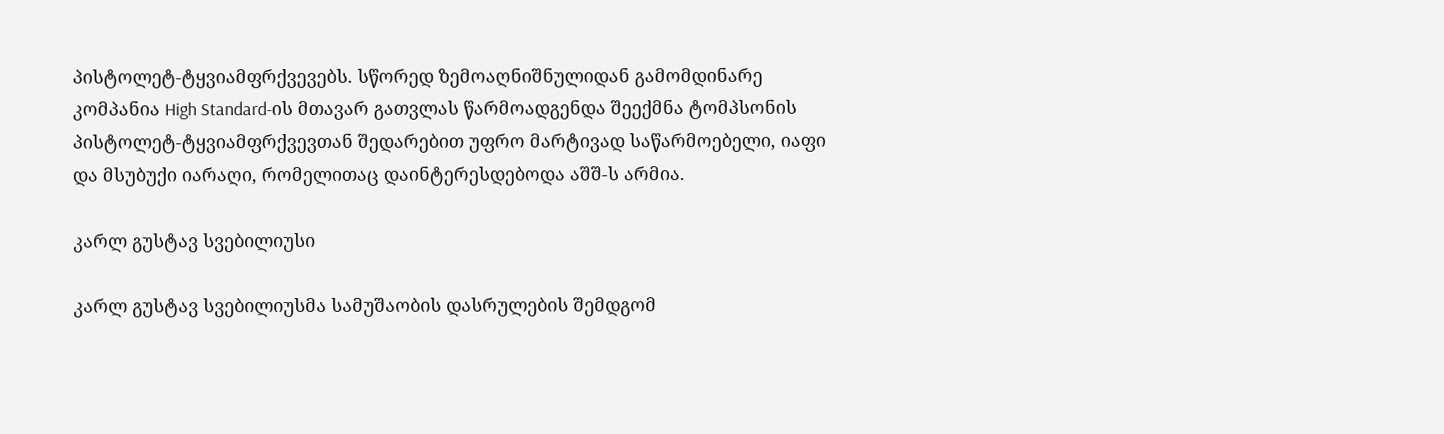პისტოლეტ-ტყვიამფრქვევებს. სწორედ ზემოაღნიშნულიდან გამომდინარე კომპანია High Standard-ის მთავარ გათვლას წარმოადგენდა შეექმნა ტომპსონის პისტოლეტ-ტყვიამფრქვევთან შედარებით უფრო მარტივად საწარმოებელი, იაფი და მსუბუქი იარაღი, რომელითაც დაინტერესდებოდა აშშ-ს არმია.

კარლ გუსტავ სვებილიუსი

კარლ გუსტავ სვებილიუსმა სამუშაობის დასრულების შემდგომ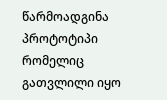წარმოადგინა პროტოტიპი რომელიც გათვლილი იყო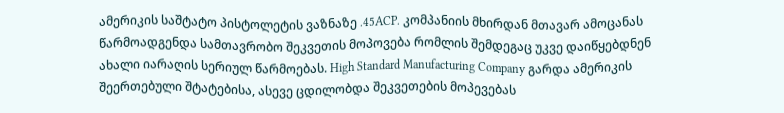ამერიკის საშტატო პისტოლეტის ვაზნაზე .45ACP. კომპანიის მხირდან მთავარ ამოცანას წარმოადგენდა სამთავრობო შეკვეთის მოპოვება რომლის შემდეგაც უკვე დაიწყებდნენ ახალი იარაღის სერიულ წარმოებას. High Standard Manufacturing Company გარდა ამერიკის შეერთებული შტატებისა, ასევე ცდილობდა შეკვეთების მოპევებას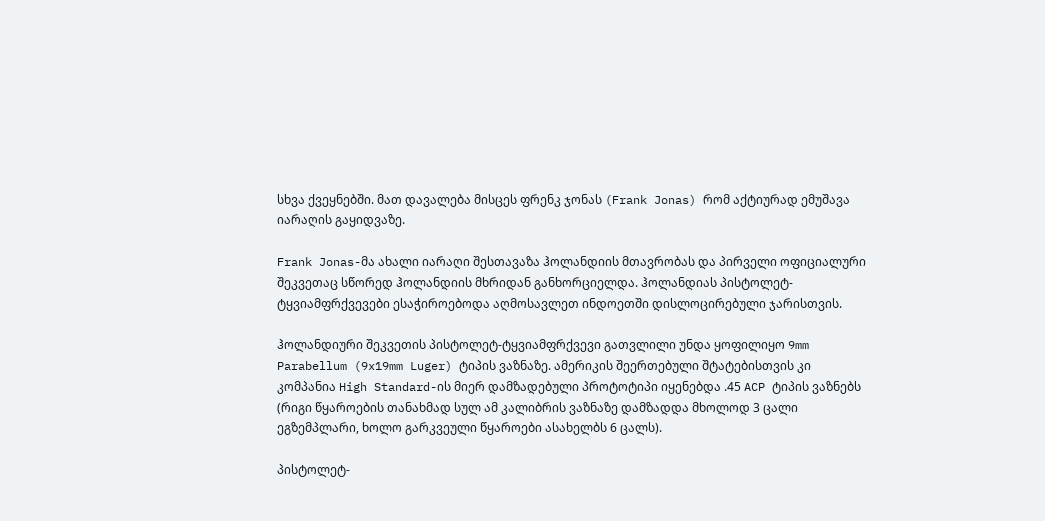სხვა ქვეყნებში. მათ დავალება მისცეს ფრენკ ჯონას (Frank Jonas) რომ აქტიურად ემუშავა იარაღის გაყიდვაზე.

Frank Jonas-მა ახალი იარაღი შესთავაზა ჰოლანდიის მთავრობას და პირველი ოფიციალური შეკვეთაც სწორედ ჰოლანდიის მხრიდან განხორციელდა. ჰოლანდიას პისტოლეტ-ტყვიამფრქვევები ესაჭიროებოდა აღმოსავლეთ ინდოეთში დისლოცირებული ჯარისთვის.

ჰოლანდიური შეკვეთის პისტოლეტ-ტყვიამფრქვევი გათვლილი უნდა ყოფილიყო 9mm Parabellum (9x19mm Luger) ტიპის ვაზნაზე. ამერიკის შეერთებული შტატებისთვის კი კომპანია High Standard-ის მიერ დამზადებული პროტოტიპი იყენებდა .45 ACP ტიპის ვაზნებს (რიგი წყაროების თანახმად სულ ამ კალიბრის ვაზნაზე დამზადდა მხოლოდ 3 ცალი ეგზემპლარი, ხოლო გარკვეული წყაროები ასახელბს 6 ცალს).

პისტოლეტ-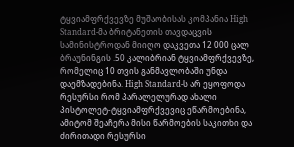ტყვიამფრქვევზე მუშაობისას კომპანია High Standard-მა ბრიტანეთის თავდაცვის სამინისტროდან მიიღო დაკვეთა 12 000 ცალ ბრაუნინგის .50 კალიბრიან ტყვიამფრქვევზე, რომელიც 10 თვის განმავლობაში უნდა დაემზადებინა. High Standard-ს არ ეყოფოდა რესურსი რომ პარალელურად ახალი პისტოლეტ-ტყვიამფრქვევიც ეწარმოებინა, ამიტომ შეაჩერა მისი წარმოების საკითხი და ძირითადი რესურსი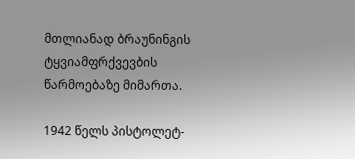მთლიანად ბრაუნინგის ტყვიამფრქვევბის წარმოებაზე მიმართა.

1942 წელს პისტოლეტ-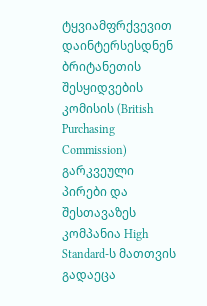ტყვიამფრქვევით დაინტერსესდნენ ბრიტანეთის შესყიდვების კომისის (British Purchasing Commission) გარკვეული პირები და შესთავაზეს კომპანია High Standard-ს მათთვის გადაეცა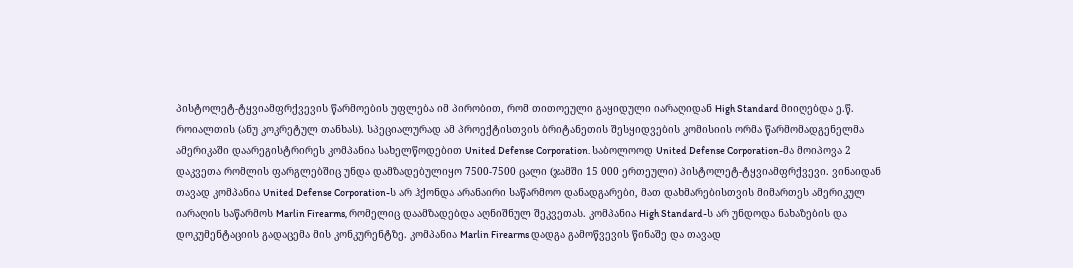პისტოლეტ-ტყვიამფრქვევის წარმოების უფლება იმ პირობით, რომ თითოეული გაყიდული იარაღიდან High Standard მიიღებდა ე.წ. როიალთის (ანუ კოკრეტულ თანხას). სპეციალურად ამ პროექტისთვის ბრიტანეთის შესყიდვების კომისიის ორმა წარმომადგენელმა ამერიკაში დაარეგისტრირეს კომპანია სახელწოდებით United Defense Corporation. საბოლოოდ United Defense Corporation-მა მოიპოვა 2 დაკვეთა რომლის ფარგლებშიც უნდა დამზადებულიყო 7500-7500 ცალი (ჯამში 15 000 ერთეული) პისტოლეტ-ტყვიამფრქვევი. ვინაიდან თავად კომპანია United Defense Corporation-ს არ ჰქონდა არანაირი საწარმოო დანადგარები, მათ დახმარებისთვის მიმართეს ამერიკულ იარაღის საწარმოს Marlin Firearms, რომელიც დაამზადებდა აღნიშნულ შეკვეთას. კომპანია High Standard-ს არ უნდოდა ნახაზების და დოკუმენტაციის გადაცემა მის კონკურენტზე. კომპანია Marlin Firearms დადგა გამოწვევის წინაშე და თავად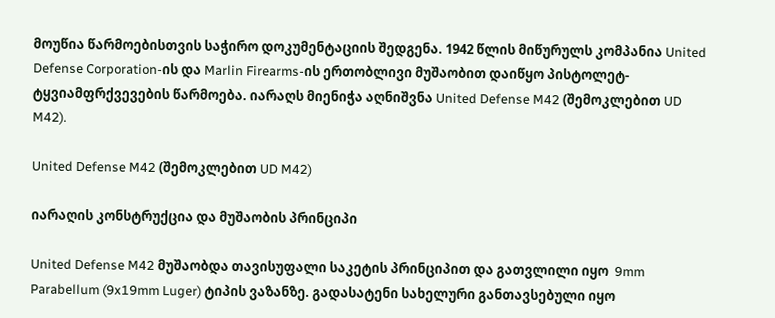მოუწია წარმოებისთვის საჭირო დოკუმენტაციის შედგენა. 1942 წლის მიწურულს კომპანია United Defense Corporation-ის და Marlin Firearms-ის ერთობლივი მუშაობით დაიწყო პისტოლეტ-ტყვიამფრქვევების წარმოება. იარაღს მიენიჭა აღნიშვნა United Defense M42 (შემოკლებით UD M42).

United Defense M42 (შემოკლებით UD M42)

იარაღის კონსტრუქცია და მუშაობის პრინციპი

United Defense M42 მუშაობდა თავისუფალი საკეტის პრინციპით და გათვლილი იყო  9mm Parabellum (9x19mm Luger) ტიპის ვაზანზე. გადასატენი სახელური განთავსებული იყო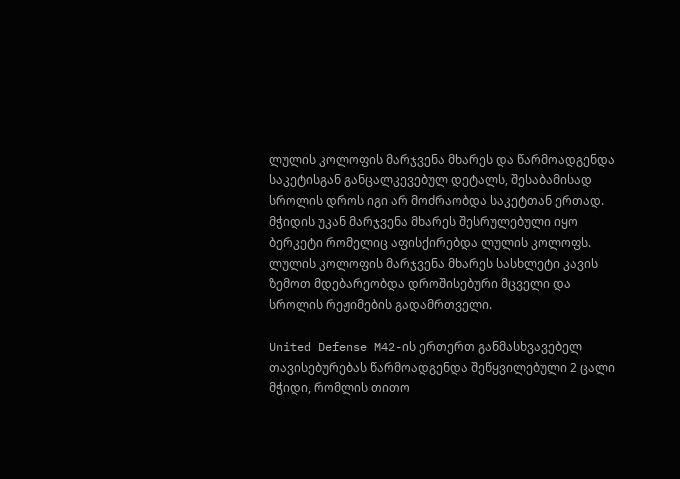ლულის კოლოფის მარჯვენა მხარეს და წარმოადგენდა საკეტისგან განცალკევებულ დეტალს, შესაბამისად სროლის დროს იგი არ მოძრაობდა საკეტთან ერთად. მჭიდის უკან მარჯვენა მხარეს შესრულებული იყო ბერკეტი რომელიც აფისქირებდა ლულის კოლოფს. ლულის კოლოფის მარჯვენა მხარეს სასხლეტი კავის ზემოთ მდებარეობდა დროშისებური მცველი და სროლის რეჟიმების გადამრთველი.

United Defense M42-ის ერთერთ განმასხვავებელ თავისებურებას წარმოადგენდა შეწყვილებული 2 ცალი მჭიდი, რომლის თითო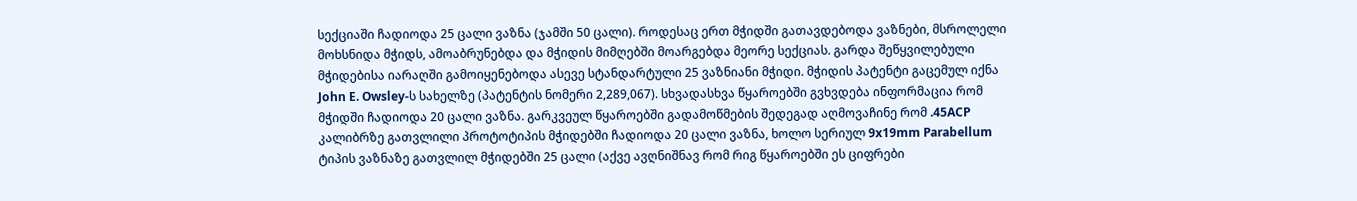სექციაში ჩადიოდა 25 ცალი ვაზნა (ჯამში 50 ცალი). როდესაც ერთ მჭიდში გათავდებოდა ვაზნები, მსროლელი მოხსნიდა მჭიდს, ამოაბრუნებდა და მჭიდის მიმღებში მოარგებდა მეორე სექციას. გარდა შეწყვილებული მჭიდებისა იარაღში გამოიყენებოდა ასევე სტანდარტული 25 ვაზნიანი მჭიდი. მჭიდის პატენტი გაცემულ იქნა John E. Owsley-ს სახელზე (პატენტის ნომერი 2,289,067). სხვადასხვა წყაროებში გვხვდება ინფორმაცია რომ მჭიდში ჩადიოდა 20 ცალი ვაზნა. გარკვეულ წყაროებში გადამოწმების შედეგად აღმოვაჩინე რომ .45ACP კალიბრზე გათვლილი პროტოტიპის მჭიდებში ჩადიოდა 20 ცალი ვაზნა, ხოლო სერიულ 9x19mm Parabellum ტიპის ვაზნაზე გათვლილ მჭიდებში 25 ცალი (აქვე ავღნიშნავ რომ რიგ წყაროებში ეს ციფრები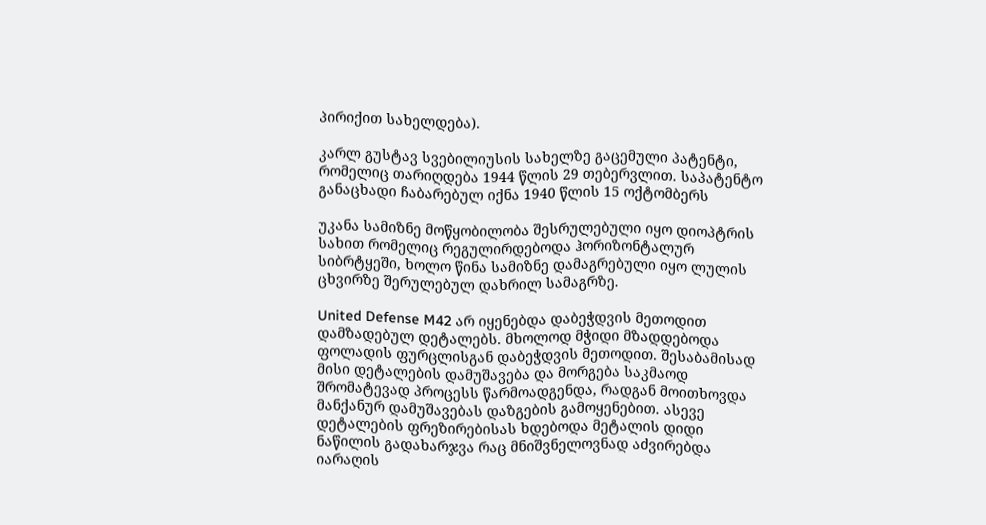პირიქით სახელდება).

კარლ გუსტავ სვებილიუსის სახელზე გაცემული პატენტი, რომელიც თარიღდება 1944 წლის 29 თებერვლით. საპატენტო განაცხადი ჩაბარებულ იქნა 1940 წლის 15 ოქტომბერს

უკანა სამიზნე მოწყობილობა შესრულებული იყო დიოპტრის სახით რომელიც რეგულირდებოდა ჰორიზონტალურ სიბრტყეში, ხოლო წინა სამიზნე დამაგრებული იყო ლულის ცხვირზე შერულებულ დახრილ სამაგრზე.

United Defense M42 არ იყენებდა დაბეჭდვის მეთოდით დამზადებულ დეტალებს. მხოლოდ მჭიდი მზადდებოდა ფოლადის ფურცლისგან დაბეჭდვის მეთოდით. შესაბამისად მისი დეტალების დამუშავება და მორგება საკმაოდ შრომატევად პროცესს წარმოადგენდა, რადგან მოითხოვდა მანქანურ დამუშავებას დაზგების გამოყენებით. ასევე დეტალების ფრეზირებისას ხდებოდა მეტალის დიდი ნაწილის გადახარჯვა რაც მნიშვნელოვნად აძვირებდა იარაღის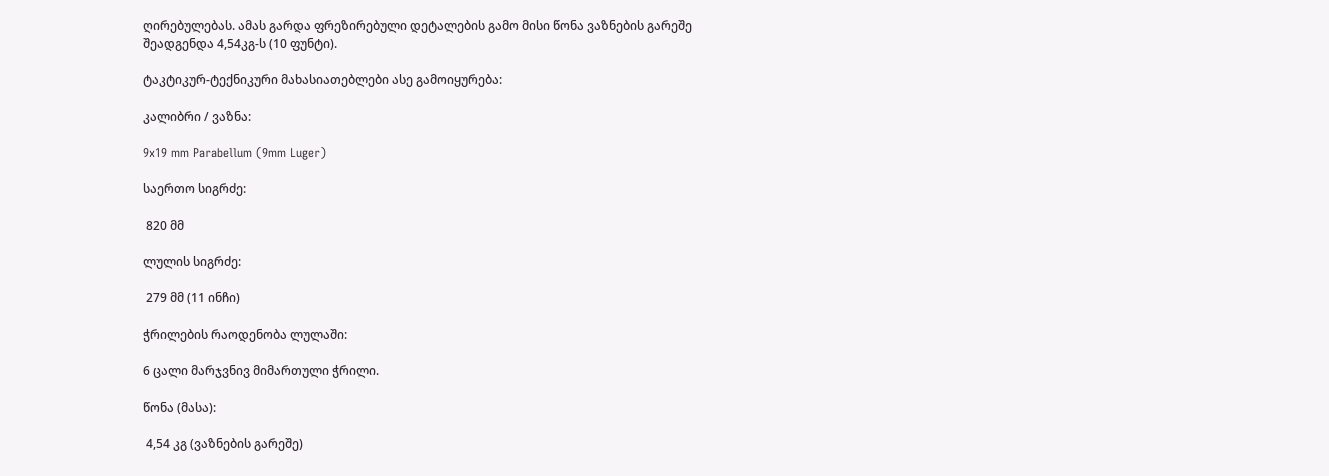ღირებულებას. ამას გარდა ფრეზირებული დეტალების გამო მისი წონა ვაზნების გარეშე შეადგენდა 4,54კგ-ს (10 ფუნტი).

ტაკტიკურ-ტექნიკური მახასიათებლები ასე გამოიყურება:

კალიბრი / ვაზნა:

9x19 mm Parabellum (9mm Luger)

საერთო სიგრძე:

 820 მმ

ლულის სიგრძე:

 279 მმ (11 ინჩი)

ჭრილების რაოდენობა ლულაში:

6 ცალი მარჯვნივ მიმართული ჭრილი.

წონა (მასა):

 4,54 კგ (ვაზნების გარეშე)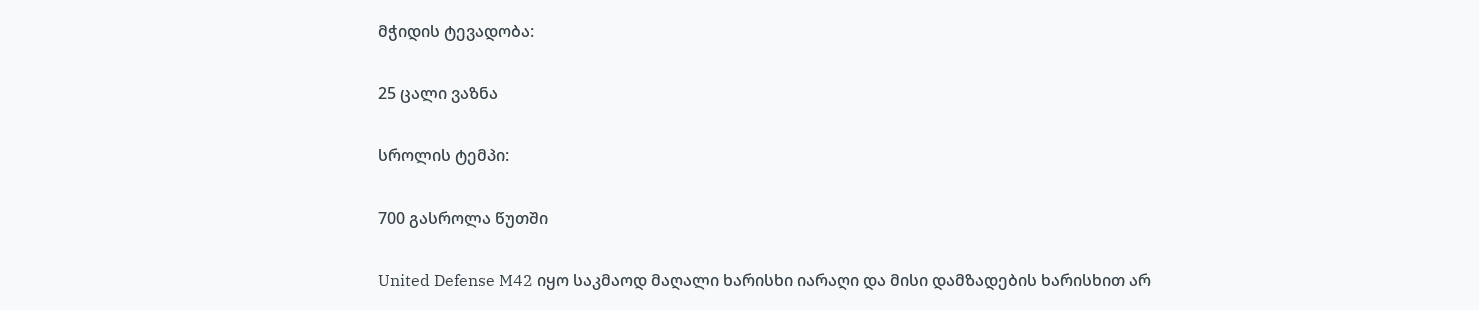მჭიდის ტევადობა:

25 ცალი ვაზნა

სროლის ტემპი:

700 გასროლა წუთში

United Defense M42 იყო საკმაოდ მაღალი ხარისხი იარაღი და მისი დამზადების ხარისხით არ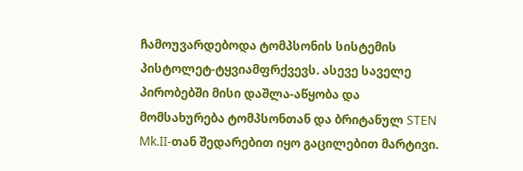ჩამოუვარდებოდა ტომპსონის სისტემის პისტოლეტ-ტყვიამფრქვევს. ასევე საველე პირობებში მისი დაშლა-აწყობა და მომსახურება ტომპსონთან და ბრიტანულ STEN Mk.II-თან შედარებით იყო გაცილებით მარტივი.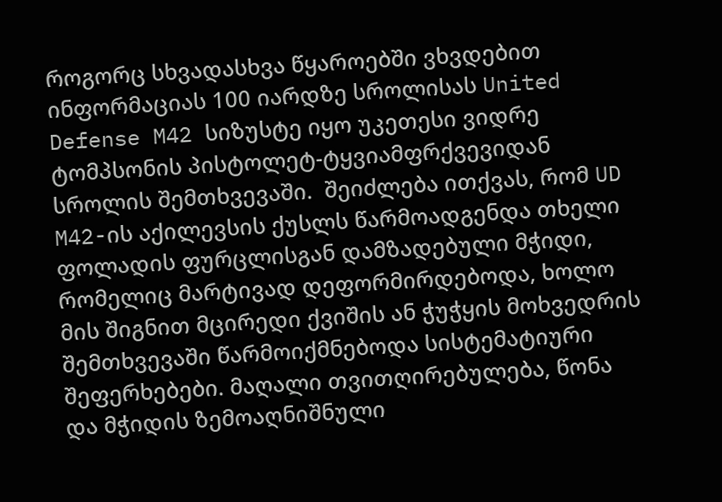როგორც სხვადასხვა წყაროებში ვხვდებით ინფორმაციას 100 იარდზე სროლისას United Defense M42 სიზუსტე იყო უკეთესი ვიდრე ტომპსონის პისტოლეტ-ტყვიამფრქვევიდან სროლის შემთხვევაში.  შეიძლება ითქვას, რომ UD M42-ის აქილევსის ქუსლს წარმოადგენდა თხელი ფოლადის ფურცლისგან დამზადებული მჭიდი, რომელიც მარტივად დეფორმირდებოდა, ხოლო მის შიგნით მცირედი ქვიშის ან ჭუჭყის მოხვედრის შემთხვევაში წარმოიქმნებოდა სისტემატიური შეფერხებები. მაღალი თვითღირებულება, წონა და მჭიდის ზემოაღნიშნული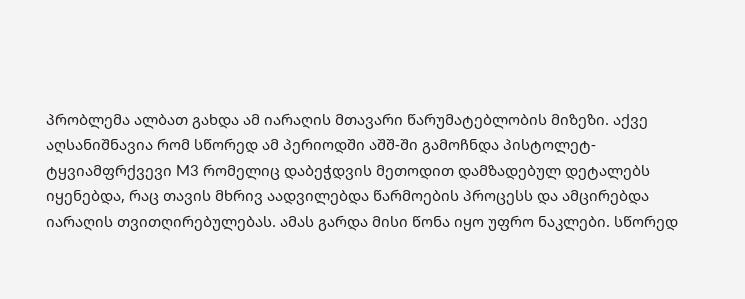პრობლემა ალბათ გახდა ამ იარაღის მთავარი წარუმატებლობის მიზეზი. აქვე აღსანიშნავია რომ სწორედ ამ პერიოდში აშშ-ში გამოჩნდა პისტოლეტ-ტყვიამფრქვევი M3 რომელიც დაბეჭდვის მეთოდით დამზადებულ დეტალებს იყენებდა, რაც თავის მხრივ აადვილებდა წარმოების პროცესს და ამცირებდა იარაღის თვითღირებულებას. ამას გარდა მისი წონა იყო უფრო ნაკლები. სწორედ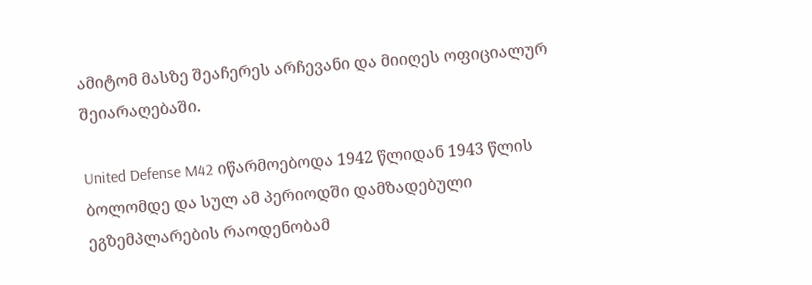ამიტომ მასზე შეაჩერეს არჩევანი და მიიღეს ოფიციალურ შეიარაღებაში.

United Defense M42 იწარმოებოდა 1942 წლიდან 1943 წლის ბოლომდე და სულ ამ პერიოდში დამზადებული ეგზემპლარების რაოდენობამ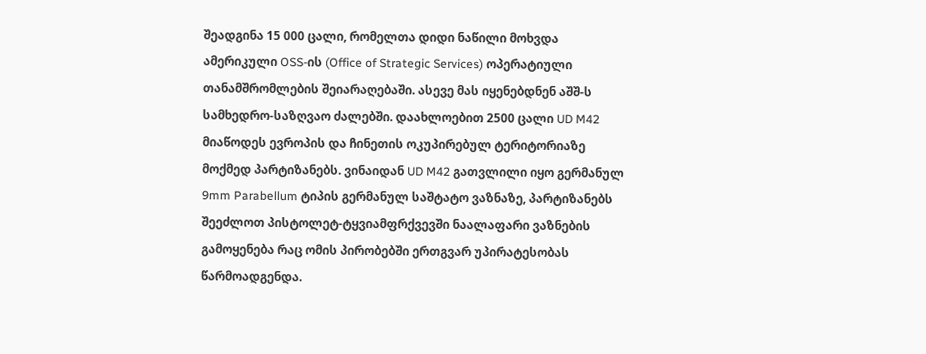შეადგინა 15 000 ცალი, რომელთა დიდი ნაწილი მოხვდა ამერიკული OSS-ის (Office of Strategic Services) ოპერატიული თანამშრომლების შეიარაღებაში. ასევე მას იყენებდნენ აშშ-ს სამხედრო-საზღვაო ძალებში. დაახლოებით 2500 ცალი UD M42 მიაწოდეს ევროპის და ჩინეთის ოკუპირებულ ტერიტორიაზე მოქმედ პარტიზანებს. ვინაიდან UD M42 გათვლილი იყო გერმანულ 9mm Parabellum ტიპის გერმანულ საშტატო ვაზნაზე, პარტიზანებს შეეძლოთ პისტოლეტ-ტყვიამფრქვევში ნაალაფარი ვაზნების გამოყენება რაც ომის პირობებში ერთგვარ უპირატესობას წარმოადგენდა.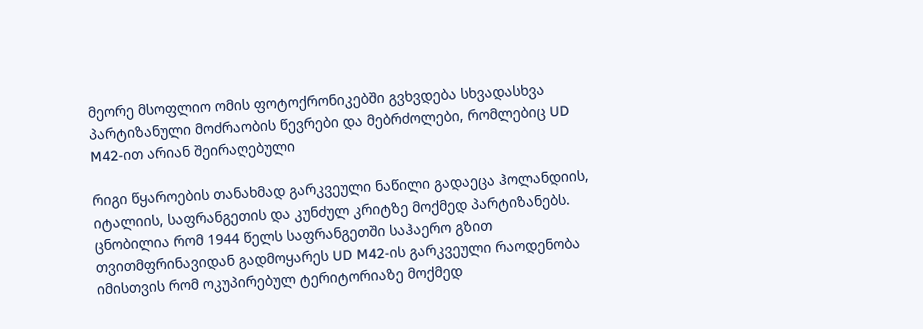მეორე მსოფლიო ომის ფოტოქრონიკებში გვხვდება სხვადასხვა პარტიზანული მოძრაობის წევრები და მებრძოლები, რომლებიც UD M42-ით არიან შეირაღებული

რიგი წყაროების თანახმად გარკვეული ნაწილი გადაეცა ჰოლანდიის, იტალიის, საფრანგეთის და კუნძულ კრიტზე მოქმედ პარტიზანებს. ცნობილია რომ 1944 წელს საფრანგეთში საჰაერო გზით თვითმფრინავიდან გადმოყარეს UD M42-ის გარკვეული რაოდენობა იმისთვის რომ ოკუპირებულ ტერიტორიაზე მოქმედ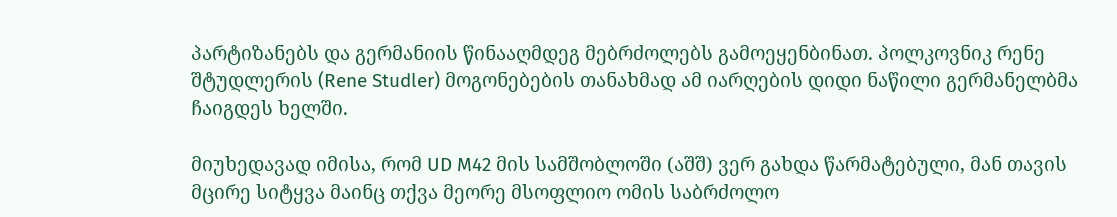პარტიზანებს და გერმანიის წინააღმდეგ მებრძოლებს გამოეყენბინათ. პოლკოვნიკ რენე შტუდლერის (Rene Studler) მოგონებების თანახმად ამ იარღების დიდი ნაწილი გერმანელბმა ჩაიგდეს ხელში.

მიუხედავად იმისა, რომ UD M42 მის სამშობლოში (აშშ) ვერ გახდა წარმატებული, მან თავის მცირე სიტყვა მაინც თქვა მეორე მსოფლიო ომის საბრძოლო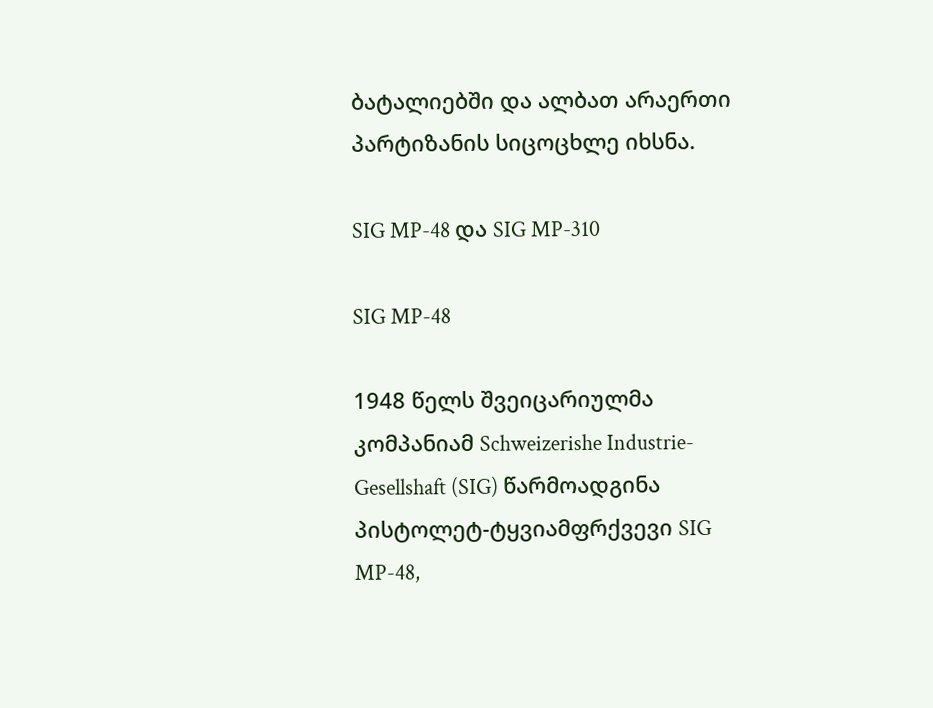ბატალიებში და ალბათ არაერთი პარტიზანის სიცოცხლე იხსნა.

SIG MP-48 და SIG MP-310

SIG MP-48

1948 წელს შვეიცარიულმა კომპანიამ Schweizerishe Industrie-Gesellshaft (SIG) წარმოადგინა პისტოლეტ-ტყვიამფრქვევი SIG MP-48,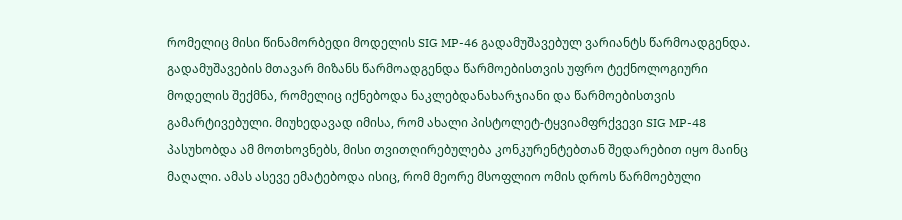რომელიც მისი წინამორბედი მოდელის SIG MP-46 გადამუშავებულ ვარიანტს წარმოადგენდა. გადამუშავების მთავარ მიზანს წარმოადგენდა წარმოებისთვის უფრო ტექნოლოგიური მოდელის შექმნა, რომელიც იქნებოდა ნაკლებდანახარჯიანი და წარმოებისთვის გამარტივებული. მიუხედავად იმისა, რომ ახალი პისტოლეტ-ტყვიამფრქვევი SIG MP-48 პასუხობდა ამ მოთხოვნებს, მისი თვითღირებულება კონკურენტებთან შედარებით იყო მაინც მაღალი. ამას ასევე ემატებოდა ისიც, რომ მეორე მსოფლიო ომის დროს წარმოებული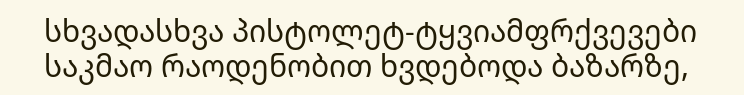სხვადასხვა პისტოლეტ-ტყვიამფრქვევები საკმაო რაოდენობით ხვდებოდა ბაზარზე,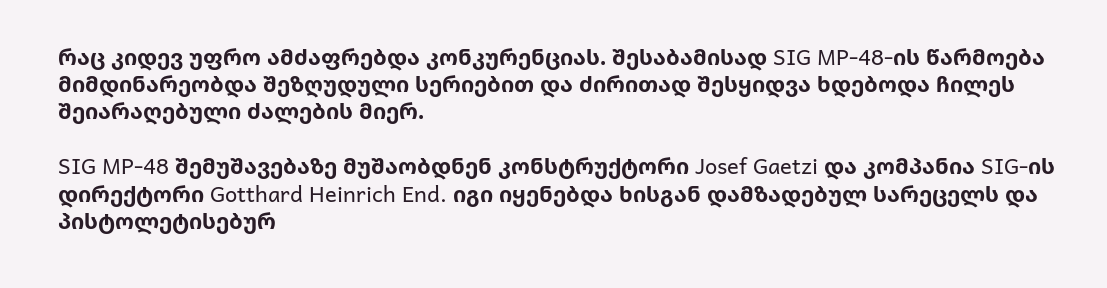რაც კიდევ უფრო ამძაფრებდა კონკურენციას. შესაბამისად SIG MP-48-ის წარმოება მიმდინარეობდა შეზღუდული სერიებით და ძირითად შესყიდვა ხდებოდა ჩილეს შეიარაღებული ძალების მიერ.

SIG MP-48 შემუშავებაზე მუშაობდნენ კონსტრუქტორი Josef Gaetzi და კომპანია SIG-ის დირექტორი Gotthard Heinrich End. იგი იყენებდა ხისგან დამზადებულ სარეცელს და პისტოლეტისებურ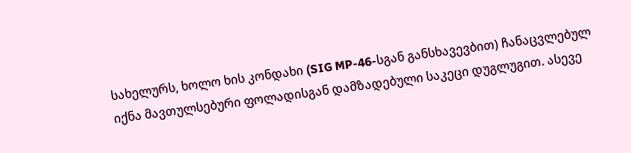სახელურს, ხოლო ხის კონდახი (SIG MP-46-სგან განსხავევბით) ჩანაცვლებულ იქნა მავთულსებური ფოლადისგან დამზადებული საკეცი დუგლუგით. ასევე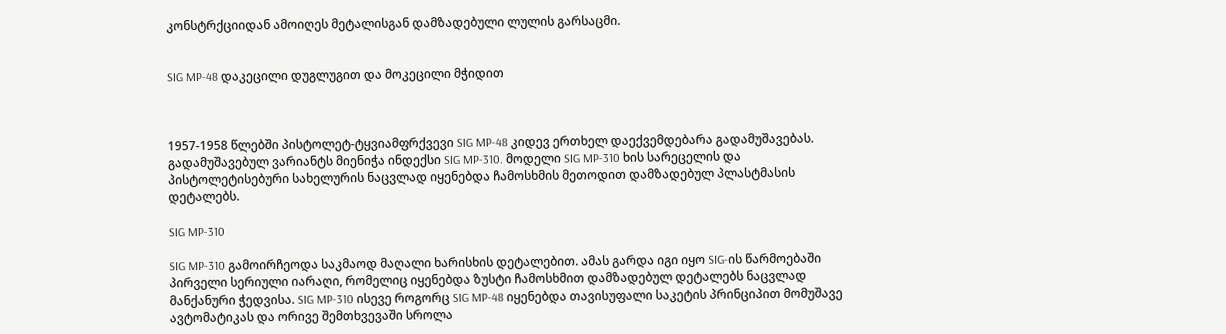კონსტრქციიდან ამოიღეს მეტალისგან დამზადებული ლულის გარსაცმი.


SIG MP-48 დაკეცილი დუგლუგით და მოკეცილი მჭიდით



1957-1958 წლებში პისტოლეტ-ტყვიამფრქვევი SIG MP-48 კიდევ ერთხელ დაექვემდებარა გადამუშავებას. გადამუშავებულ ვარიანტს მიენიჭა ინდექსი SIG MP-310. მოდელი SIG MP-310 ხის სარეცელის და პისტოლეტისებური სახელურის ნაცვლად იყენებდა ჩამოსხმის მეთოდით დამზადებულ პლასტმასის დეტალებს.

SIG MP-310

SIG MP-310 გამოირჩეოდა საკმაოდ მაღალი ხარისხის დეტალებით. ამას გარდა იგი იყო SIG-ის წარმოებაში პირველი სერიული იარაღი, რომელიც იყენებდა ზუსტი ჩამოსხმით დამზადებულ დეტალებს ნაცვლად მანქანური ჭედვისა. SIG MP-310 ისევე როგორც SIG MP-48 იყენებდა თავისუფალი საკეტის პრინციპით მომუშავე ავტომატიკას და ორივე შემთხვევაში სროლა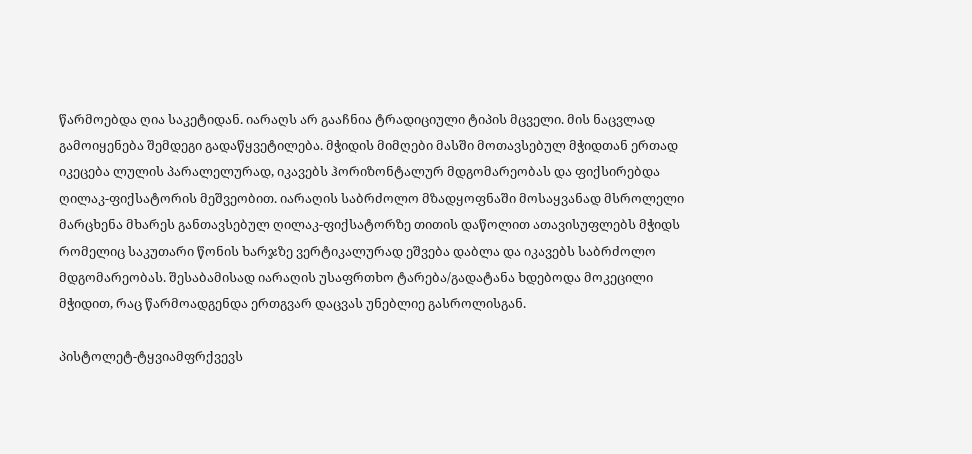წარმოებდა ღია საკეტიდან. იარაღს არ გააჩნია ტრადიციული ტიპის მცველი. მის ნაცვლად გამოიყენება შემდეგი გადაწყვეტილება. მჭიდის მიმღები მასში მოთავსებულ მჭიდთან ერთად იკეცება ლულის პარალელურად, იკავებს ჰორიზონტალურ მდგომარეობას და ფიქსირებდა ღილაკ-ფიქსატორის მეშვეობით. იარაღის საბრძოლო მზადყოფნაში მოსაყვანად მსროლელი მარცხენა მხარეს განთავსებულ ღილაკ-ფიქსატორზე თითის დაწოლით ათავისუფლებს მჭიდს რომელიც საკუთარი წონის ხარჯზე ვერტიკალურად ეშვება დაბლა და იკავებს საბრძოლო მდგომარეობას. შესაბამისად იარაღის უსაფრთხო ტარება/გადატანა ხდებოდა მოკეცილი მჭიდით, რაც წარმოადგენდა ერთგვარ დაცვას უნებლიე გასროლისგან.

პისტოლეტ-ტყვიამფრქვევს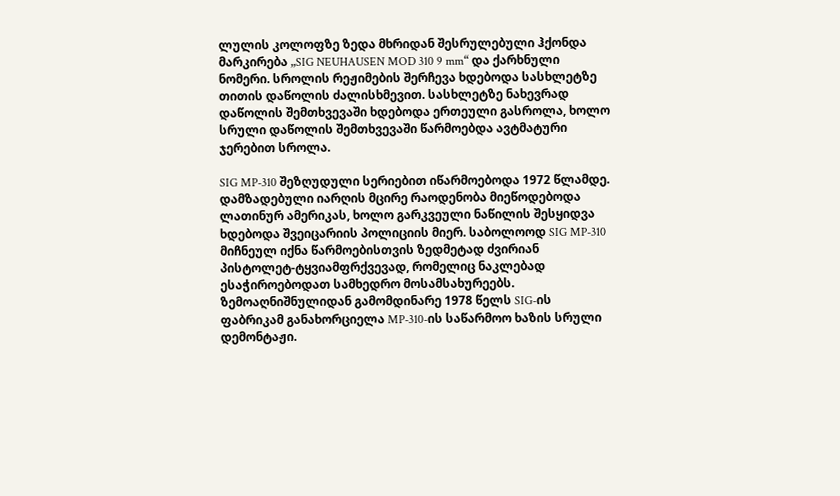ლულის კოლოფზე ზედა მხრიდან შესრულებული ჰქონდა მარკირება „SIG NEUHAUSEN MOD 310 9 mm“ და ქარხნული ნომერი. სროლის რეჟიმების შერჩევა ხდებოდა სასხლეტზე თითის დაწოლის ძალისხმევით. სასხლეტზე ნახევრად დაწოლის შემთხვევაში ხდებოდა ერთეული გასროლა, ხოლო სრული დაწოლის შემთხვევაში წარმოებდა ავტმატური ჯერებით სროლა.

SIG MP-310 შეზღუდული სერიებით იწარმოებოდა 1972 წლამდე. დამზადებული იარღის მცირე რაოდენობა მიეწოდებოდა ლათინურ ამერიკას, ხოლო გარკვეული ნაწილის შესყიდვა ხდებოდა შვეიცარიის პოლიციის მიერ. საბოლოოდ SIG MP-310 მიჩნეულ იქნა წარმოებისთვის ზედმეტად ძვირიან პისტოლეტ-ტყვიამფრქვევად, რომელიც ნაკლებად ესაჭიროებოდათ სამხედრო მოსამსახურეებს. ზემოაღნიშნულიდან გამომდინარე 1978 წელს SIG-ის ფაბრიკამ განახორციელა MP-310-ის საწარმოო ხაზის სრული დემონტაჟი.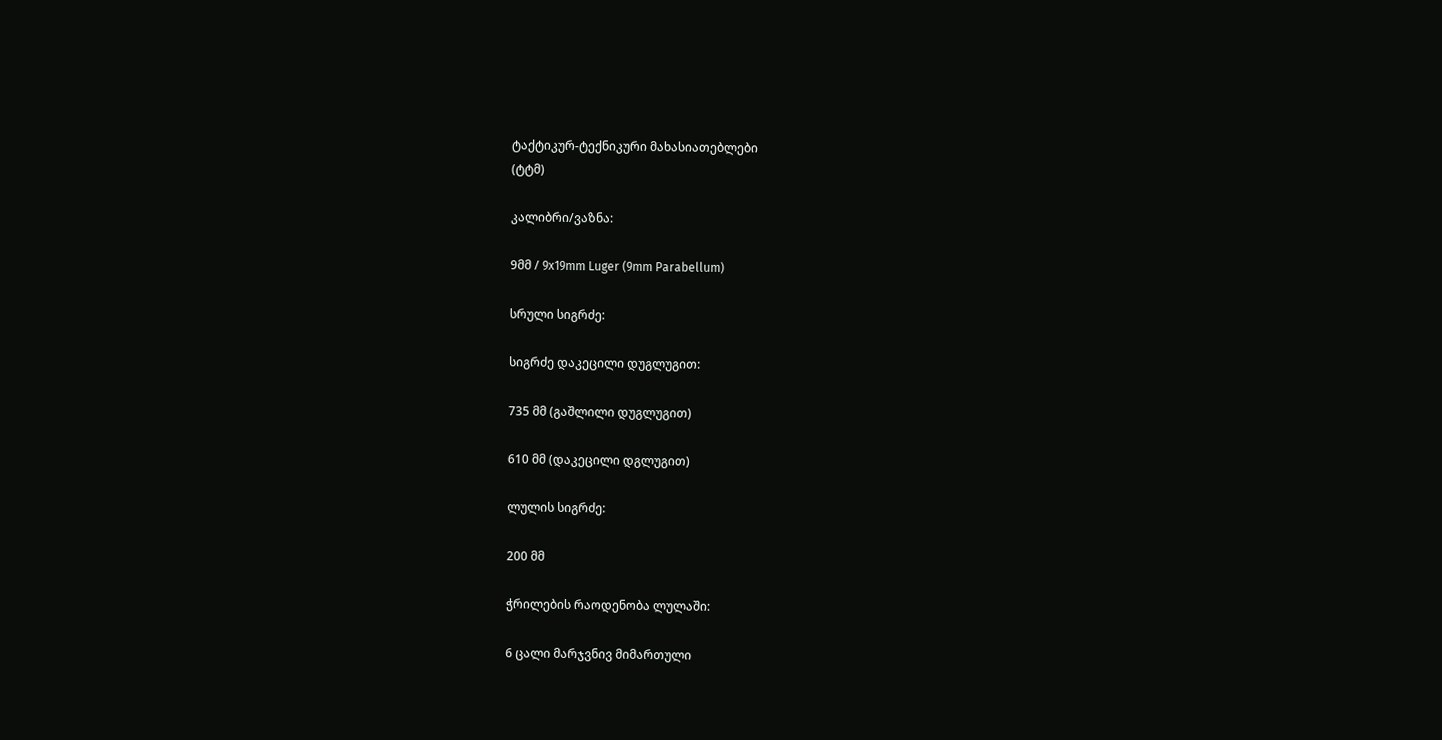ტაქტიკურ-ტექნიკური მახასიათებლები
(ტტმ)

კალიბრი/ვაზნა:

9მმ / 9х19mm Luger (9mm Parabellum)

სრული სიგრძე:

სიგრძე დაკეცილი დუგლუგით:

735 მმ (გაშლილი დუგლუგით)

610 მმ (დაკეცილი დგლუგით)

ლულის სიგრძე:

200 მმ

ჭრილების რაოდენობა ლულაში:

6 ცალი მარჯვნივ მიმართული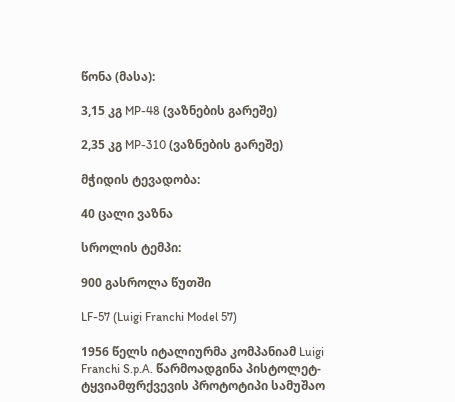წონა (მასა):

3,15 კგ MP-48 (ვაზნების გარეშე)

2,35 კგ MP-310 (ვაზნების გარეშე)

მჭიდის ტევადობა:

40 ცალი ვაზნა

სროლის ტემპი:

900 გასროლა წუთში

LF-57 (Luigi Franchi Model 57)

1956 წელს იტალიურმა კომპანიამ Luigi Franchi S.p.A. წარმოადგინა პისტოლეტ-ტყვიამფრქვევის პროტოტიპი სამუშაო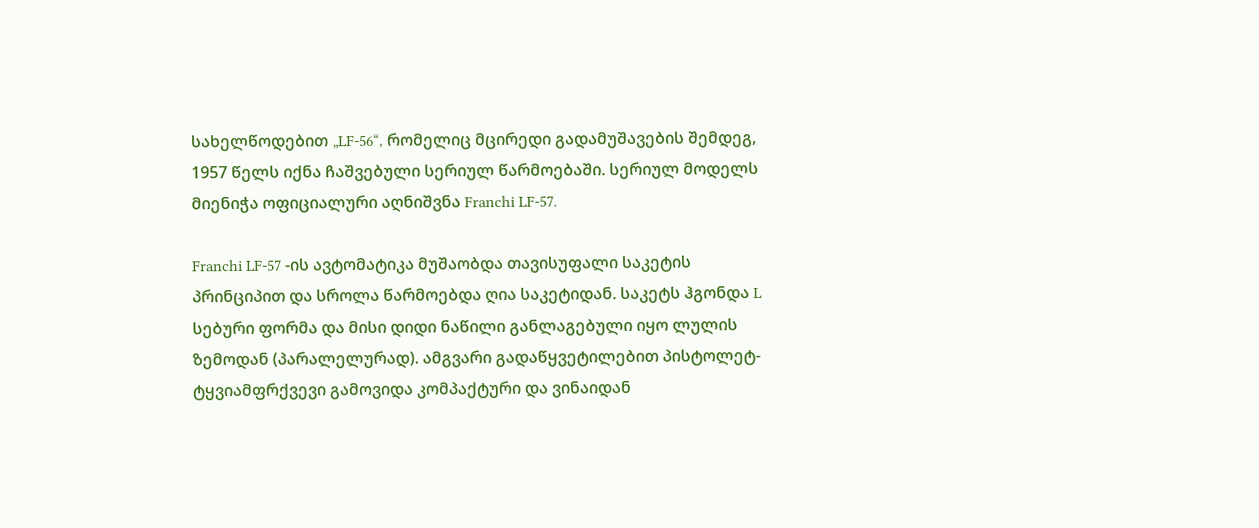სახელწოდებით „LF-56“, რომელიც მცირედი გადამუშავების შემდეგ, 1957 წელს იქნა ჩაშვებული სერიულ წარმოებაში. სერიულ მოდელს მიენიჭა ოფიციალური აღნიშვნა Franchi LF-57.

Franchi LF-57 -ის ავტომატიკა მუშაობდა თავისუფალი საკეტის პრინციპით და სროლა წარმოებდა ღია საკეტიდან. საკეტს ჰგონდა L სებური ფორმა და მისი დიდი ნაწილი განლაგებული იყო ლულის ზემოდან (პარალელურად). ამგვარი გადაწყვეტილებით პისტოლეტ-ტყვიამფრქვევი გამოვიდა კომპაქტური და ვინაიდან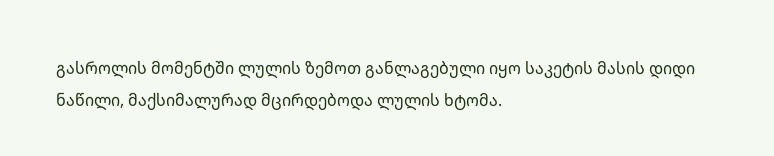გასროლის მომენტში ლულის ზემოთ განლაგებული იყო საკეტის მასის დიდი ნაწილი, მაქსიმალურად მცირდებოდა ლულის ხტომა.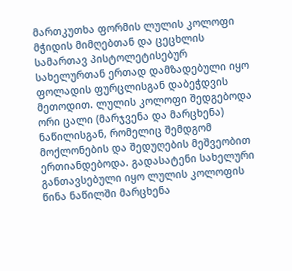მართკუთხა ფორმის ლულის კოლოფი მჭიდის მიმღებთან და ცეცხლის სამართავ პისტოლეტისებურ სახელურთან ერთად დამზადებული იყო ფოლადის ფურცლისგან დაბეჭდვის მეთოდით. ლულის კოლოფი შედგებოდა ორი ცალი (მარჯვენა და მარცხენა) ნაწილისგან, რომელიც შემდგომ მოქლონების და შედუღების მეშვეობით ერთიანდებოდა. გადასატენი სახელური განთავსებული იყო ლულის კოლოფის წინა ნაწილში მარცხენა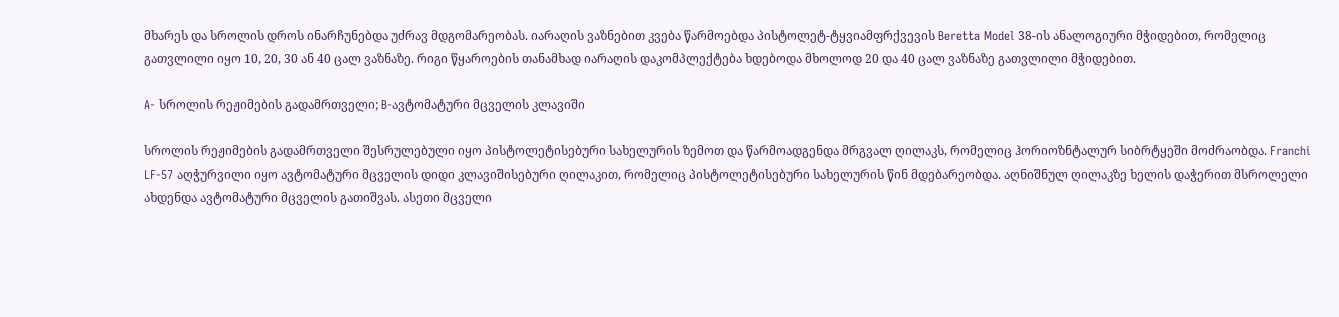მხარეს და სროლის დროს ინარჩუნებდა უძრავ მდგომარეობას. იარაღის ვაზნებით კვება წარმოებდა პისტოლეტ-ტყვიამფრქვევის Beretta Model 38-ის ანალოგიური მჭიდებით, რომელიც გათვლილი იყო 10, 20, 30 ან 40 ცალ ვაზნაზე. რიგი წყაროების თანამხად იარაღის დაკომპლექტება ხდებოდა მხოლოდ 20 და 40 ცალ ვაზნაზე გათვლილი მჭიდებით.

A- სროლის რეჟიმების გადამრთველი; B-ავტომატური მცველის კლავიში

სროლის რეჟიმების გადამრთველი შესრულებული იყო პისტოლეტისებური სახელურის ზემოთ და წარმოადგენდა მრგვალ ღილაკს, რომელიც ჰორიოზნტალურ სიბრტყეში მოძრაობდა. Franchi LF-57 აღჭურვილი იყო ავტომატური მცველის დიდი კლავიშისებური ღილაკით, რომელიც პისტოლეტისებური სახელურის წინ მდებარეობდა. აღნიშნულ ღილაკზე ხელის დაჭერით მსროლელი ახდენდა ავტომატური მცველის გათიშვას. ასეთი მცველი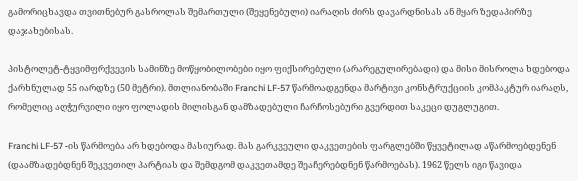გამორიცხავდა თვითნებურ გასროლას შემართული (შეყენებული) იარაღის ძირს დავარდნისას ან მყარ ზედაპირზე დაჯახებისას.

პისტოლეტ-ტყვიმფრქვევის სამინზე მოწყობილობები იყო ფიქსირებული (არარეგულირებადი) და მისი მისროლა ხდებოდა ქარხნულად 55 იარდზე (50 მეტრი). მთლიანობაში Franchi LF-57 წარმოადგენდა მარტივი კონსტრუქციის კომპაკტურ იარაღს, რომელიც აღჭურვილი იყო ფოლადის მილისგან დამზადებული ჩარჩოსებური გვერდით საკეცი დუგლუგით.

Franchi LF-57 -ის წარმოება არ ხდებოდა მასიურად. მას გარკვეული დაკვეთების ფარგლებში წყვეტილად აწარმოებდენენ (დაამზადებდნენ შეკვეთილ პარტიას და შემდგომ დაკვეთამდე შეაჩერებდნენ წარმოებას). 1962 წელს იგი წავიდა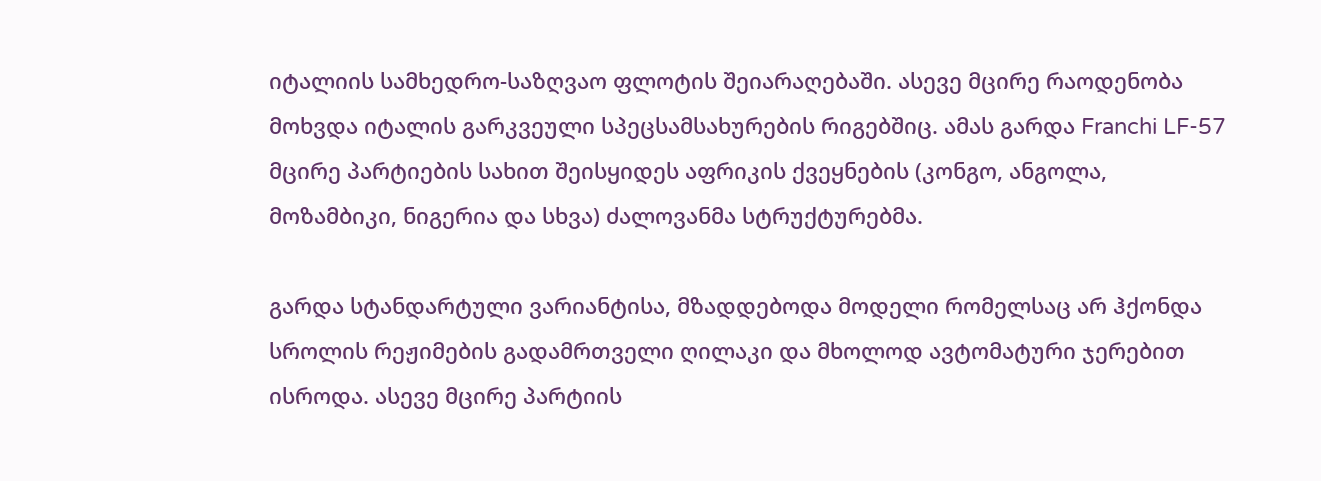იტალიის სამხედრო-საზღვაო ფლოტის შეიარაღებაში. ასევე მცირე რაოდენობა მოხვდა იტალის გარკვეული სპეცსამსახურების რიგებშიც. ამას გარდა Franchi LF-57 მცირე პარტიების სახით შეისყიდეს აფრიკის ქვეყნების (კონგო, ანგოლა, მოზამბიკი, ნიგერია და სხვა) ძალოვანმა სტრუქტურებმა.

გარდა სტანდარტული ვარიანტისა, მზადდებოდა მოდელი რომელსაც არ ჰქონდა სროლის რეჟიმების გადამრთველი ღილაკი და მხოლოდ ავტომატური ჯერებით ისროდა. ასევე მცირე პარტიის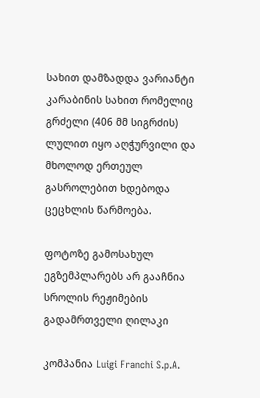სახით დამზადდა ვარიანტი კარაბინის სახით რომელიც გრძელი (406 მმ სიგრძის) ლულით იყო აღჭურვილი და მხოლოდ ერთეულ გასროლებით ხდებოდა ცეცხლის წარმოება.

ფოტოზე გამოსახულ ეგზემპლარებს არ გააჩნია სროლის რეჟიმების გადამრთველი ღილაკი

კომპანია Luigi Franchi S.p.A.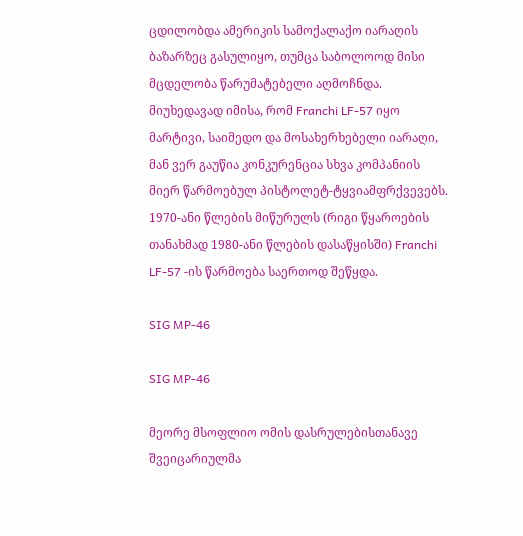ცდილობდა ამერიკის სამოქალაქო იარაღის ბაზარზეც გასულიყო, თუმცა საბოლოოდ მისი მცდელობა წარუმატებელი აღმოჩნდა. მიუხედავად იმისა, რომ Franchi LF-57 იყო მარტივი, საიმედო და მოსახერხებელი იარაღი, მან ვერ გაუწია კონკურენცია სხვა კომპანიის მიერ წარმოებულ პისტოლეტ-ტყვიამფრქვევებს. 1970-ანი წლების მიწურულს (რიგი წყაროების თანახმად 1980-ანი წლების დასაწყისში) Franchi LF-57 -ის წარმოება საერთოდ შეწყდა.

SIG MP-46

SIG MP-46

მეორე მსოფლიო ომის დასრულებისთანავე შვეიცარიულმა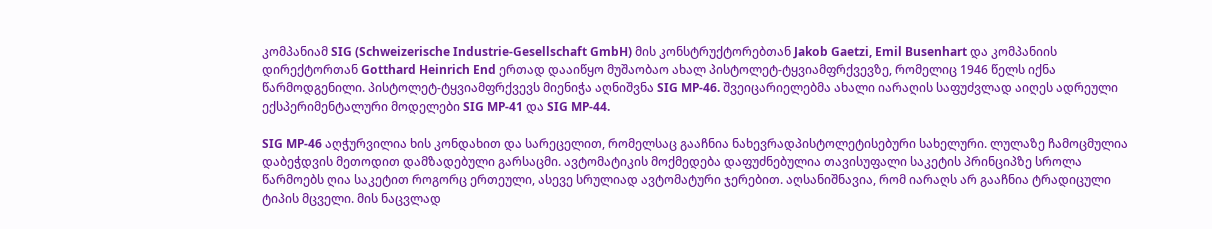კომპანიამ SIG (Schweizerische Industrie-Gesellschaft GmbH) მის კონსტრუქტორებთან Jakob Gaetzi, Emil Busenhart და კომპანიის დირექტორთან Gotthard Heinrich End ერთად დააიწყო მუშაობაო ახალ პისტოლეტ-ტყვიამფრქვევზე, რომელიც 1946 წელს იქნა წარმოდგენილი. პისტოლეტ-ტყვიამფრქვევს მიენიჭა აღნიშვნა SIG MP-46. შვეიცარიელებმა ახალი იარაღის საფუძვლად აიღეს ადრეული ექსპერიმენტალური მოდელები SIG MP-41 და SIG MP-44.

SIG MP-46 აღჭურვილია ხის კონდახით და სარეცელით, რომელსაც გააჩნია ნახევრადპისტოლეტისებური სახელური. ლულაზე ჩამოცმულია დაბეჭდვის მეთოდით დამზადებული გარსაცმი. ავტომატიკის მოქმედება დაფუძნებულია თავისუფალი საკეტის პრინციპზე სროლა წარმოებს ღია საკეტით როგორც ერთეული, ასევე სრულიად ავტომატური ჯერებით. აღსანიშნავია, რომ იარაღს არ გააჩნია ტრადიცული ტიპის მცველი. მის ნაცვლად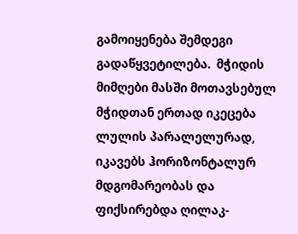გამოიყენება შემდეგი გადაწყვეტილება.  მჭიდის მიმღები მასში მოთავსებულ მჭიდთან ერთად იკეცება ლულის პარალელურად, იკავებს ჰორიზონტალურ მდგომარეობას და ფიქსირებდა ღილაკ-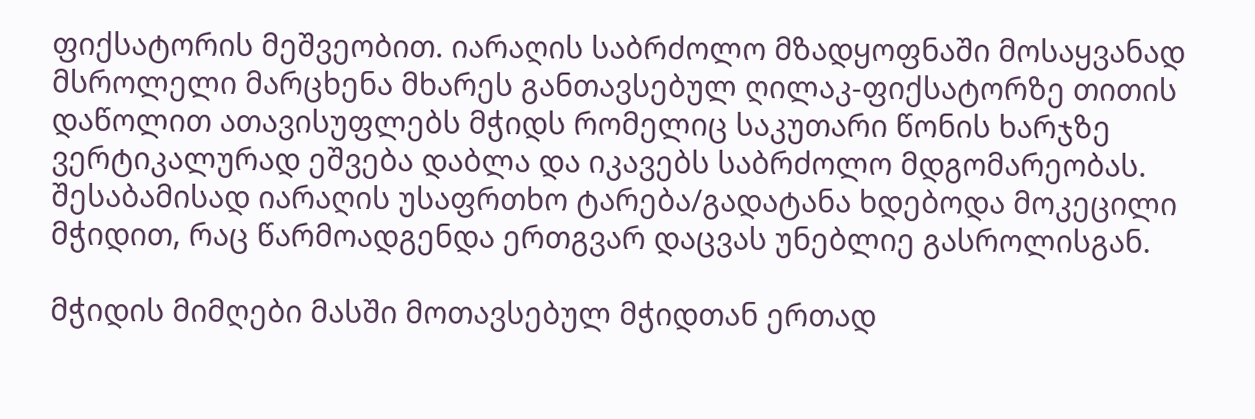ფიქსატორის მეშვეობით. იარაღის საბრძოლო მზადყოფნაში მოსაყვანად მსროლელი მარცხენა მხარეს განთავსებულ ღილაკ-ფიქსატორზე თითის დაწოლით ათავისუფლებს მჭიდს რომელიც საკუთარი წონის ხარჯზე ვერტიკალურად ეშვება დაბლა და იკავებს საბრძოლო მდგომარეობას. შესაბამისად იარაღის უსაფრთხო ტარება/გადატანა ხდებოდა მოკეცილი მჭიდით, რაც წარმოადგენდა ერთგვარ დაცვას უნებლიე გასროლისგან.

მჭიდის მიმღები მასში მოთავსებულ მჭიდთან ერთად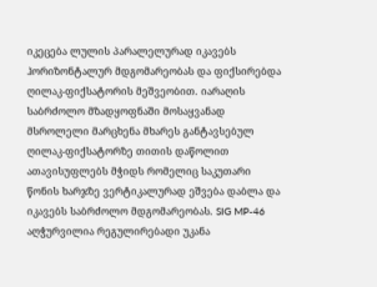იკეცება ლულის პარალელურად იკავებს ჰორიზონტალურ მდგომარეობას და ფიქსირებდა ღილაკ-ფიქსატორის მეშვეობით. იარაღის საბრძოლო მზადყოფნაში მოსაყვანად მსროლელი მარცხენა მხარეს განტავსებულ ღილაკ-ფიქსატორზე თითის დაწოლით ათავისუფლებს მჭიდს რომელიც საკუთარი წონის ხარჯზე ვერტიკალურად ეშვება დაბლა და იკავებს საბრძოლო მდგომარეობას. SIG MP-46 აღჭურვილია რეგულირებადი უკანა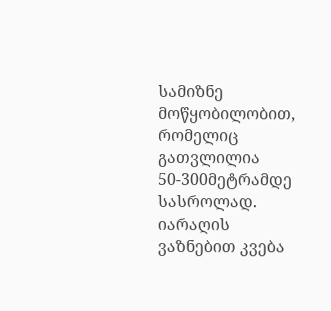სამიზნე მოწყობილობით, რომელიც გათვლილია 50-300მეტრამდე სასროლად. იარაღის ვაზნებით კვება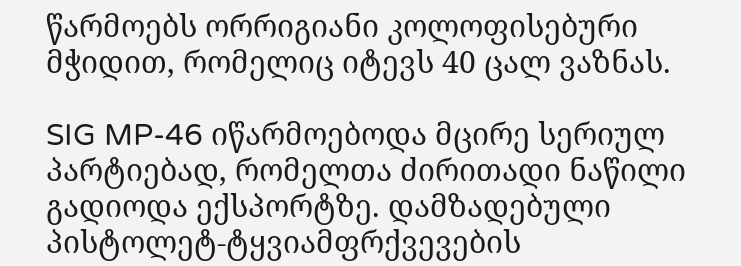წარმოებს ორრიგიანი კოლოფისებური მჭიდით, რომელიც იტევს 40 ცალ ვაზნას.

SIG MP-46 იწარმოებოდა მცირე სერიულ პარტიებად, რომელთა ძირითადი ნაწილი გადიოდა ექსპორტზე. დამზადებული პისტოლეტ-ტყვიამფრქვევების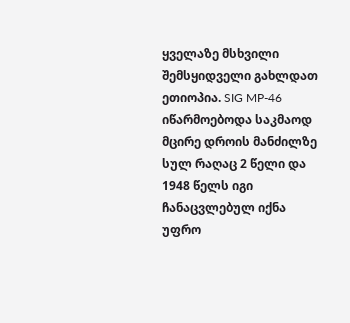ყველაზე მსხვილი შემსყიდველი გახლდათ ეთიოპია. SIG MP-46 იწარმოებოდა საკმაოდ მცირე დროის მანძილზე სულ რაღაც 2 წელი და 1948 წელს იგი ჩანაცვლებულ იქნა უფრო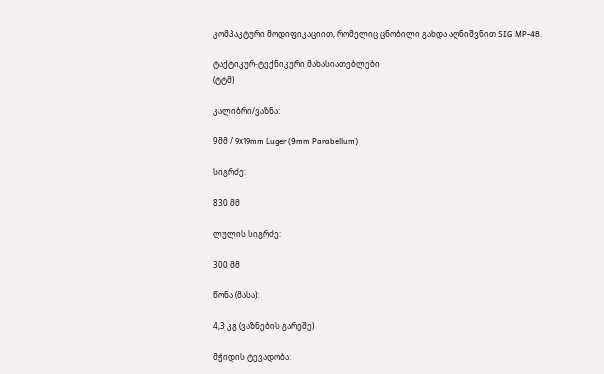კომპაკტური მოდიფიკაციით, რომელიც ცნობილი გახდა აღნიშვნით SIG MP-48.

ტაქტიკურ-ტექნიკური მახასიათებლები
(ტტმ)

კალიბრი/ვაზნა:

9მმ / 9х19mm Luger (9mm Parabellum)

სიგრძე:

830 მმ

ლულის სიგრძე:

300 მმ

წონა (მასა):

4,3 კგ (ვაზნების გარეშე)

მჭიდის ტევადობა: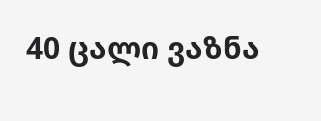40 ცალი ვაზნა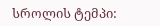სროლის ტემპი: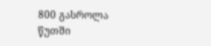800 გასროლა წუთში